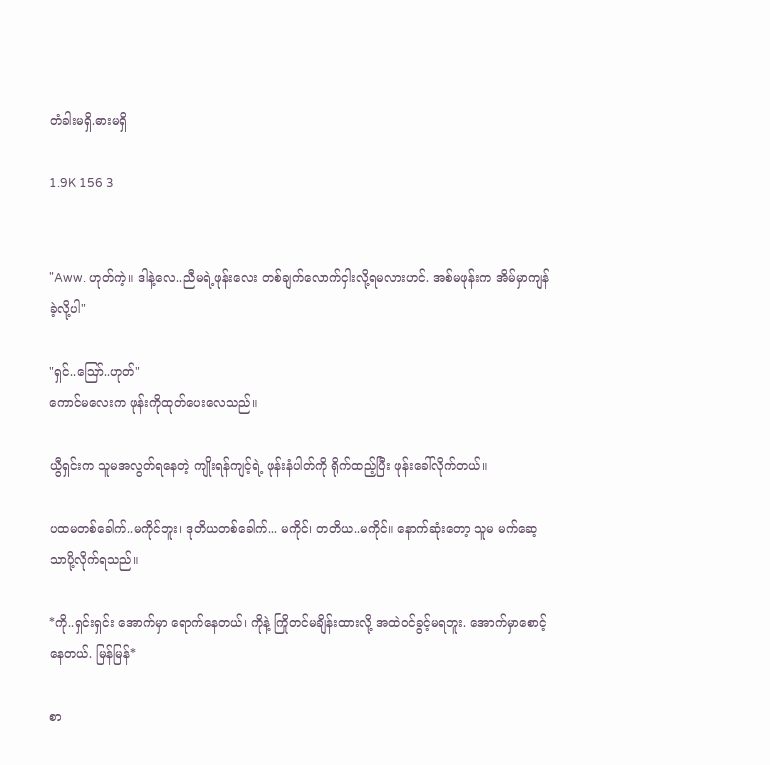တံခါးမရှိ.ဓားမရှိ

1.9K 156 3


"Aww. ဟုတ်ကဲ့။ ဒါနဲ့လေ..ညီမရဲ့ဖုန်းလေး တစ်ချက်လောက်ငှါးလို့ရမလားဟင်. အစ်မဖုန်းက အိမ်မှာကျန်ခဲ့လို့ပါ"

"ရှင်..ဪ..ဟုတ်"
ကောင်မလေးက ဖုန်းကိုထုတ်ပေးလေသည်။

ယွီရှင်းက သူမအလွတ်ရနေတဲ့ ကျိုးရန်ကျင့်ရဲ့ ဖုန်းနံပါတ်ကို ရိုက်ထည့်ပြီး ဖုန်းခေါ်လိုက်တယ်။

ပထမတစ်ခေါက်..မကိုင်ဘူး၊ ဒုတိယတစ်ခေါက်... မကိုင်၊ တတိယ..မကိုင်။ နောက်ဆုံးတော့ သူမ မက်ဆေ့သာပို့လိုက်ရသည်။

*ကို..ရှင်းရှင်း အောက်မှာ ရောက်နေတယ်၊ ကိုနဲ့ ကြိုတင်မချိန်းထားလို့ အထဲဝင်ခွင့်မရဘူး. အောက်မှာစောင့်နေတယ်. မြန်မြန်*

စာ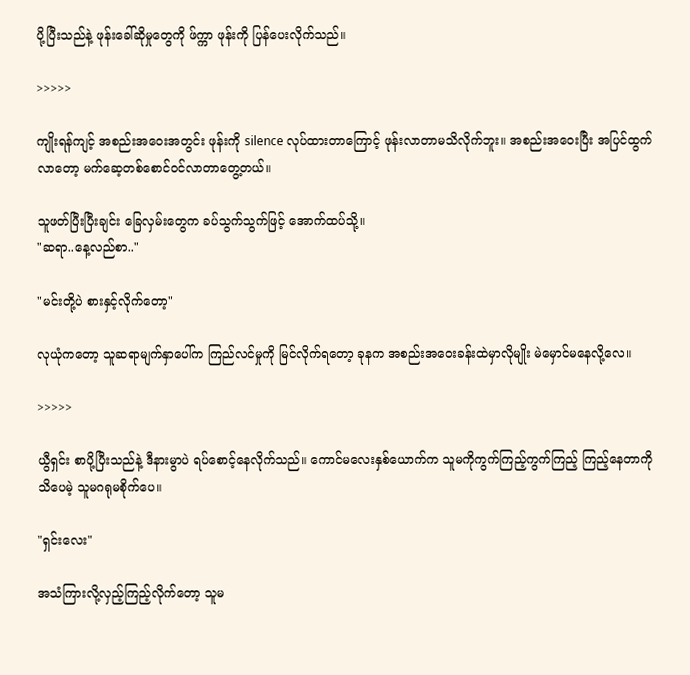ပို့ပြီးသည်နဲ့ ဖုန်းခေါ်ဆိုမှုတွေကို ဖ်က္ကာ ဖုန်းကို ပြန်ပေးလိုက်သည်။

>>>>>

ကျိုးရန်ကျင့် အစည်းအဝေးအတွင်း ဖုန်းကို silence လုပ်ထားတာကြောင့် ဖုန်းလာတာမသိလိုက်ဘူး။ အစည်းအဝေးပြီး အပြင်ထွက်လာတော့ မက်ဆေ့တစ်စောင်ဝင်လာတာတွေ့တယ်။

သူဖတ်ပြီးပြီးချင်း ခြေလှမ်းတွေက ခပ်သွက်သွက်ဖြင့် အောက်ထပ်သို့။
"ဆရာ..နေ့လည်စာ.."

"မင်းတို့ပဲ စားနှင့်လိုက်တော့"

လုယုံကတော့ သူဆရာမျက်နှာပေါ်က ကြည်လင်မှုကို မြင်လိုက်ရတော့ ခုနက အစည်းအဝေးခန်းထဲမှာလိုမျိုး မဲမှောင်မနေလို့လေ။

>>>>>

ယွီရှင်း စာပို့ပြီးသည်နဲ့ ဒီနားမွာပဲ ရပ်စောင့်နေလိုက်သည်။ ကောင်မလေးနှစ်ယောက်က သူမကိုကွက်ကြည့်ကွက်ကြည့် ကြည့်နေတာကို သိပေမဲ့ သူမဂရုမစိုက်ပေ။

"ရှင်းလေး"

အသံကြားလို့လှည့်ကြည့်လိုက်တော့ သူမ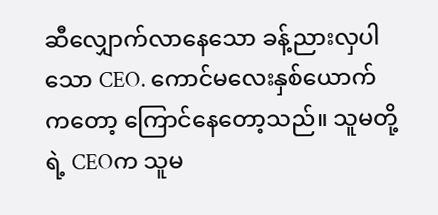ဆီလျှောက်လာနေသော ခန့်ညားလှပါသော CEO. ကောင်မလေးနှစ်ယောက်ကတော့ ကြောင်နေတော့သည်။ သူမတို့ရဲ့ CEOက သူမ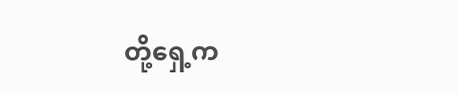တို့ရှေ့က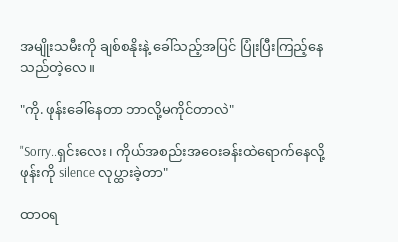အမျိုးသမီးကို ချစ်စနိုးနဲ့ ခေါ်သည့်အပြင် ပြုံးပြီးကြည့်နေသည်တဲ့လေ။

"ကို. ဖုန်းခေါ်နေတာ ဘာလို့မကိုင်တာလဲ"

"Sorry..ရှင်းလေး၊ ကိုယ်အစည်းအဝေးခန်းထဲရောက်နေလို့ ဖုန်းကို silence လုပ္ထားခဲ့တာ"

ထာဝရ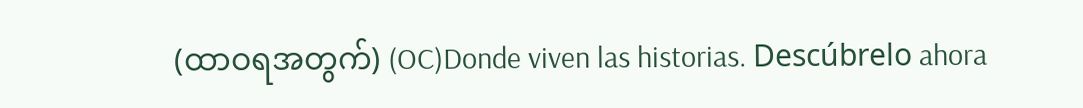(ထာဝရအတွက်) (OC)Donde viven las historias. Descúbrelo ahora